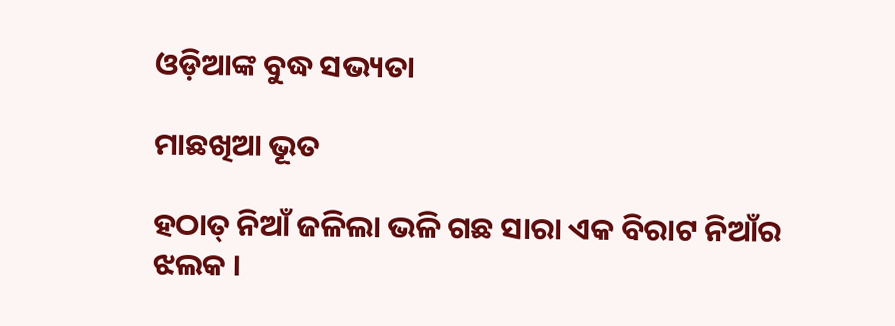ଓଡ଼ିଆଙ୍କ ବୁଦ୍ଧ ସଭ୍ୟତା

ମାଛଖିଆ ଭୂତ

ହଠାତ୍ ନିଆଁ ଜଳିଲା ଭଳି ଗଛ ସାରା ଏକ ବିରାଟ ନିଆଁର ଝଲକ ।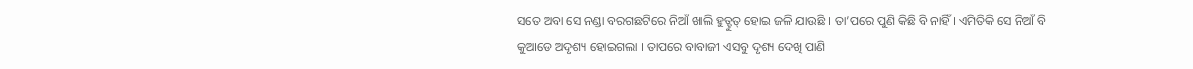ସତେ ଅବା ସେ ନଣ୍ଡା ବରଗଛଟିରେ ନିଆଁ ଖାଲି ହୁତ୍ହୁତ୍ ହୋଇ ଜଳି ଯାଉଛି । ତା’ପରେ ପୁଣି କିଛି ବି ନାହିଁ । ଏମିତିକି ସେ ନିଆଁ ବି କୁଆଡେ ଅଦୃଶ୍ୟ ହୋଇଗଲା । ତାପରେ ବାବାଜୀ ଏସବୁ ଦୃଶ୍ୟ ଦେଖି ପାଣି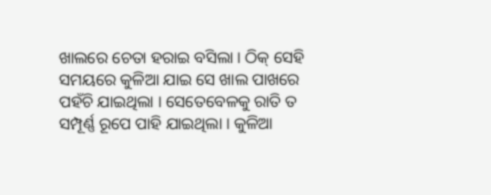ଖାଲରେ ଚେତା ହରାଇ ବସିଲା । ଠିକ୍ ସେହି ସମୟରେ କୁଳିଆ ଯାଇ ସେ ଖାଲ ପାଖରେ ପହଁଚି ଯାଇଥିଲା । ସେତେବେଳକୁ ରାତି ତ ସମ୍ପୂର୍ଣ୍ଣ ରୂପେ ପାହି ଯାଇଥିଲା । କୁଳିଆ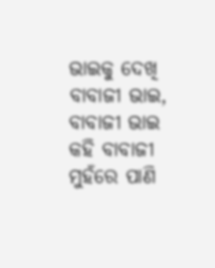ଭାଇକୁ ଦେଖି ବାବାଜୀ ଭାଇ, ବାବାଜୀ ଭାଇ କହି ବାବାଜୀ ମୁହଁରେ ପାଣି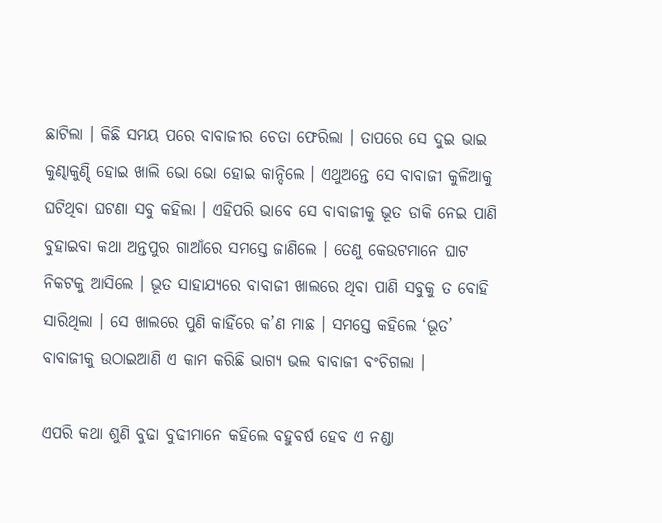ଛାଟିଲା । କିଛି ସମୟ ପରେ ବାବାଜୀର ଚେତା ଫେରିଲା । ତାପରେ ସେ ଦୁଇ ଭାଇ କୁଣ୍ଢାକୁଣ୍ଢି ହୋଇ ଖାଲି ଭୋ ଭୋ ହୋଇ କାନ୍ଦିଲେ । ଏଥୁଅନ୍ତେ ସେ ବାବାଜୀ କୁଳିଆକୁ ଘଟିଥିବା ଘଟଣା ସବୁ କହିଲା । ଏହିପରି ଭାବେ ସେ ବାବାଜୀକୁ ଭୂତ ଡାକି ନେଇ ପାଣି ବୁହାଇବା କଥା ଅନ୍ତପୁର ଗାଆଁରେ ସମସ୍ତେ ଜାଣିଲେ । ତେଣୁ କେଉଟମାନେ ଘାଟ ନିକଟକୁ ଆସିଲେ । ଭୂତ ସାହାଯ୍ୟରେ ବାବାଜୀ ଖାଲରେ ଥିବା ପାଣି ସବୁକୁ ତ ବୋହି ସାରିଥିଲା । ସେ ଖାଲରେ ପୁଣି କାହିଁରେ କ’ଣ ମାଛ । ସମସ୍ତେ କହିଲେ ‘ଭୂତ’ ବାବାଜୀକୁ ଉଠାଇଆଣି ଏ କାମ କରିଛି ଭାଗ୍ୟ ଭଲ ବାବାଜୀ ବଂଚିଗଲା ।

ଏପରି କଥା ଶୁଣି ବୁଢା ବୁଢୀମାନେ କହିଲେ ବହୁବର୍ଷ ହେବ ଏ ନଣ୍ଡା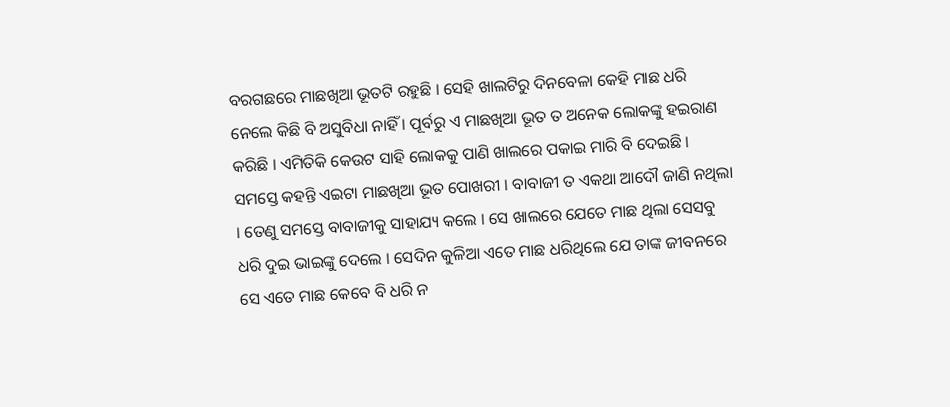ବରଗଛରେ ମାଛଖିଆ ଭୂତଟି ରହୁଛି । ସେହି ଖାଲଟିରୁ ଦିନବେଳା କେହି ମାଛ ଧରି ନେଲେ କିଛି ବି ଅସୁବିଧା ନାହିଁ । ପୂର୍ବରୁ ଏ ମାଛଖିଆ ଭୂତ ତ ଅନେକ ଲୋକଙ୍କୁ ହଇରାଣ କରିଛି । ଏମିତିକି କେଉଟ ସାହି ଲୋକକୁ ପାଣି ଖାଲରେ ପକାଇ ମାରି ବି ଦେଇଛି । ସମସ୍ତେ କହନ୍ତି ଏଇଟା ମାଛଖିଆ ଭୂତ ପୋଖରୀ । ବାବାଜୀ ତ ଏକଥା ଆଦୌ ଜାଣି ନଥିଲା । ତେଣୁ ସମସ୍ତେ ବାବାଜୀକୁ ସାହାଯ୍ୟ କଲେ । ସେ ଖାଲରେ ଯେତେ ମାଛ ଥିଲା ସେସବୁ ଧରି ଦୁଇ ଭାଇଙ୍କୁ ଦେଲେ । ସେଦିନ କୁଳିଆ ଏତେ ମାଛ ଧରିଥିଲେ ଯେ ତାଙ୍କ ଜୀବନରେ ସେ ଏତେ ମାଛ କେବେ ବି ଧରି ନ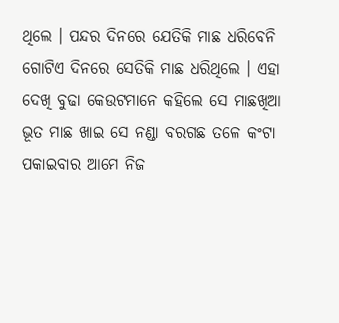ଥିଲେ । ପନ୍ଦର ଦିନରେ ଯେତିକି ମାଛ ଧରିବେନି ଗୋଟିଏ ଦିନରେ ସେତିକି ମାଛ ଧରିଥିଲେ । ଏହା ଦେଖି ବୁଢା କେଉଟମାନେ କହିଲେ ସେ ମାଛଖିଆ ଭୂତ ମାଛ ଖାଇ ସେ ନଣ୍ଡା ବରଗଛ ତଳେ କଂଟା ପକାଇବାର ଆମେ ନିଜ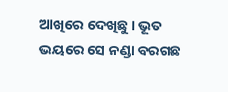ଆଖିରେ ଦେଖିଛୁ । ଭୂତ ଭୟରେ ସେ ନଣ୍ଡା ବରଗଛ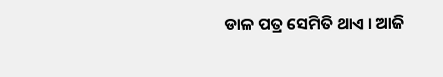ଡାଳ ପତ୍ର ସେମିତି ଥାଏ । ଆଜି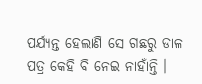ପର୍ଯ୍ୟନ୍ତ ହେଲାଣି ସେ ଗଛରୁ ଡାଳ ପତ୍ର କେହି ବି ନେଇ ନାହାଁନ୍ତି ।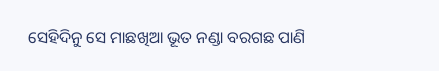ସେହିଦିନୁ ସେ ମାଛଖିଆ ଭୂତ ନଣ୍ଡା ବରଗଛ ପାଣି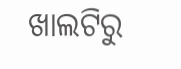ଖାଲଟିରୁ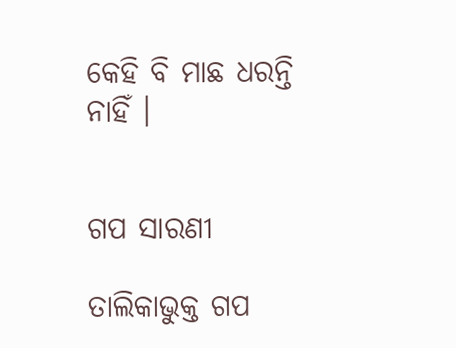କେହି ବି ମାଛ ଧରନ୍ତି ନାହିଁ ।


ଗପ ସାରଣୀ

ତାଲିକାଭୁକ୍ତ ଗପ